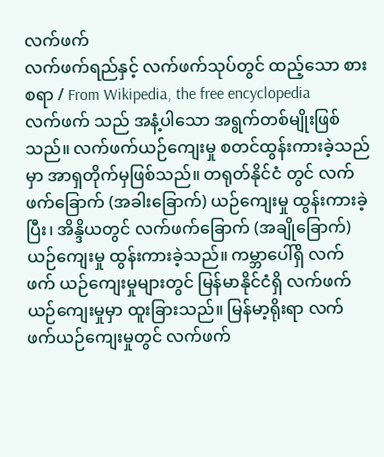လက်ဖက်
လက်ဖက်ရည်နှင့် လက်ဖက်သုပ်တွင် ထည့်သော စားစရာ / From Wikipedia, the free encyclopedia
လက်ဖက် သည် အနံ့ပါသော အရွက်တစ်မျိုးဖြစ်သည်။ လက်ဖက်ယဉ်ကျေးမှု စတင်ထွန်းကားခဲ့သည်မှာ အာရှတိုက်မှဖြစ်သည်။ တရုတ်နိုင်ငံ တွင် လက်ဖက်ခြောက် (အခါးခြောက်) ယဉ်ကျေးမှု ထွန်းကားခဲ့ပြီး၊ အိန္ဒိယတွင် လက်ဖက်ခြောက် (အချိုခြောက်) ယဉ်ကျေးမှု ထွန်းကားခဲ့သည်။ ကမ္ဘာပေါ်ရှိ လက်ဖက် ယဉ်ကျေးမှုများတွင် မြန်မာနိုင်ငံရှိ လက်ဖက် ယဉ်ကျေးမှုမှာ ထူးခြားသည်။ မြန်မာ့ရိုးရာ လက်ဖက်ယဉ်ကျေးမှုတွင် လက်ဖက်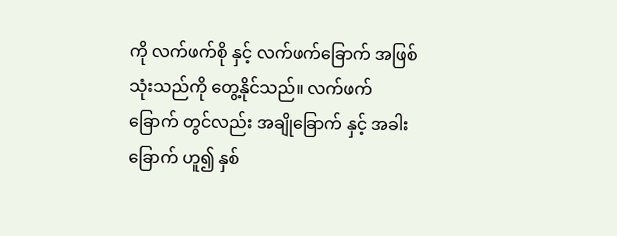ကို လက်ဖက်စို နှင့် လက်ဖက်ခြောက် အဖြစ် သုံးသည်ကို တွေ့နိုင်သည်။ လက်ဖက်ခြောက် တွင်လည်း အချိုခြောက် နှင့် အခါးခြောက် ဟူ၍ နှစ်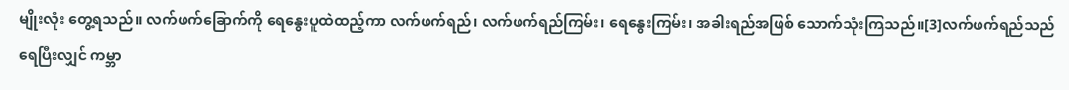မျိုးလုံး တွေ့ရသည်။ လက်ဖက်ခြောက်ကို ရေနွေးပူထဲထည့်ကာ လက်ဖက်ရည်၊ လက်ဖက်ရည်ကြမ်း၊ ရေနွေးကြမ်း၊ အခါးရည်အဖြစ် သောက်သုံးကြသည်။[3]လက်ဖက်ရည်သည် ရေပြီးလျှင် ကမ္ဘာ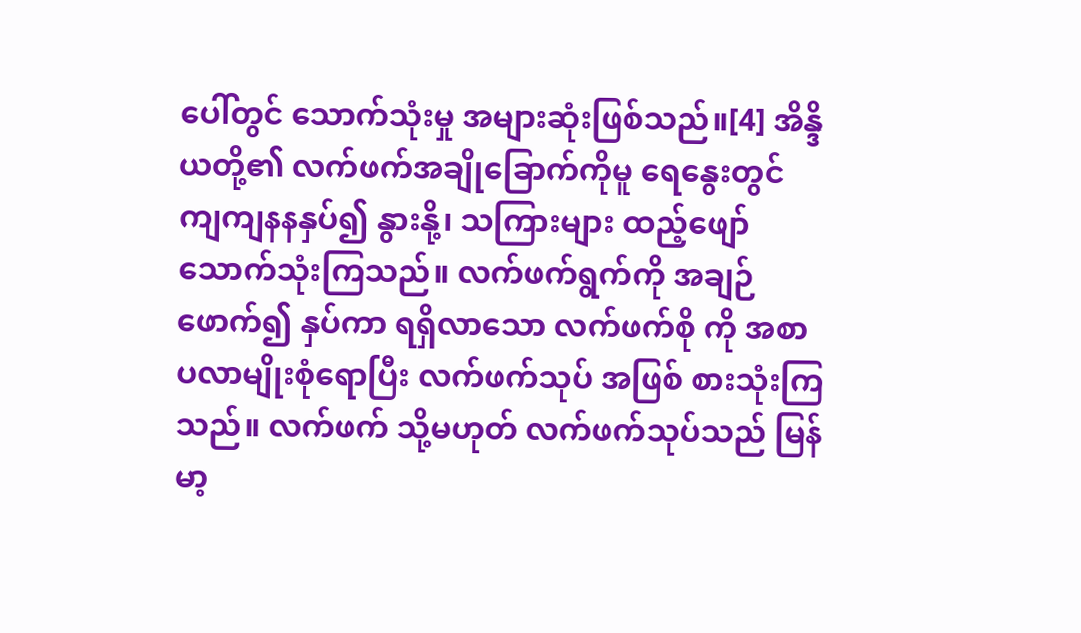ပေါ်တွင် သောက်သုံးမှု အများဆုံးဖြစ်သည်။[4] အိန္ဒိယတို့၏ လက်ဖက်အချိုခြောက်ကိုမူ ရေနွေးတွင် ကျကျနနနှပ်၍ နွားနို့၊ သကြားများ ထည့်ဖျော် သောက်သုံးကြသည်။ လက်ဖက်ရွက်ကို အချဉ်ဖောက်၍ နှပ်ကာ ရရှိလာသော လက်ဖက်စို ကို အစာပလာမျိုးစုံရောပြီး လက်ဖက်သုပ် အဖြစ် စားသုံးကြသည်။ လက်ဖက် သို့မဟုတ် လက်ဖက်သုပ်သည် မြန်မာ့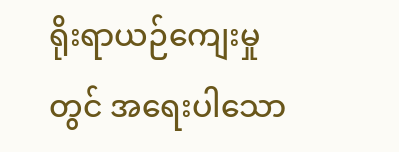ရိုးရာယဉ်ကျေးမှုတွင် အရေးပါသော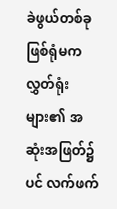ခဲဖွယ်တစ်ခုဖြစ်ရုံမက လွှတ်ရုံးများ၏ အဆုံးအဖြတ်၌ပင် လက်ဖက်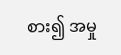စား၍ အမှု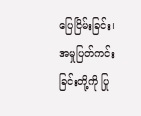ပြေငြိမ်းခြင်း၊ အမှုပြတ်ကင်းခြင်းတို့ကို ပြု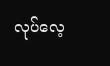လုပ်လေ့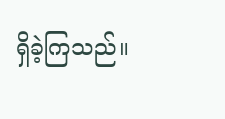ရှိခဲ့ကြသည်။